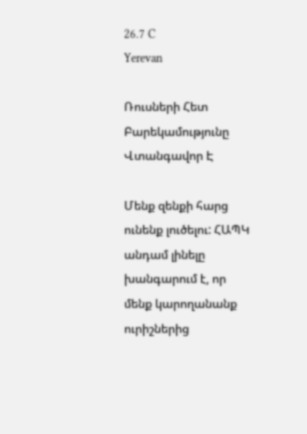26.7 C
Yerevan

Ռուսների Հետ Բարեկամությունը Վտանգավոր Է

Մենք զենքի հարց ունենք լուծելու: ՀԱՊԿ անդամ լինելը խանգարում է, որ մենք կարողանանք ուրիշներից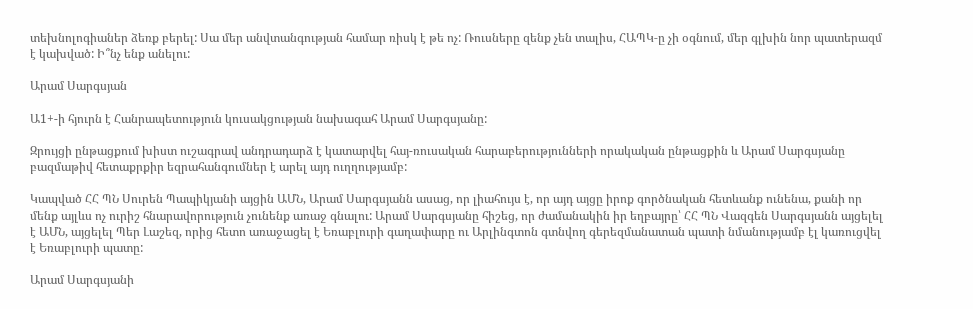տեխնոլոգիաներ ձեռք բերել: Սա մեր անվտանգության համար ռիսկ է թե ոչ: Ռուսները զենք չեն տալիս, ՀԱՊԿ‑ը չի օգնում, մեր գլխին նոր պատերազմ է կախված: Ի՞նչ ենք անելու:

Արամ Սարգսյան

Ա1+-ի հյուրն է Հանրապետություն կուսակցության նախագահ Արամ Սարգսյանը:

Զրույցի ընթացքում խիստ ուշագրավ անդրադարձ է կատարվել հայ-ռուսական հարաբերությունների որակական ընթացքին և Արամ Սարգսյանը բազմաթիվ հետաքրքիր եզրահանգումներ է արել այդ ուղղությամբ:

Կապված ՀՀ ՊՆ Սուրեն Պապիկյանի այցին ԱՄՆ, Արամ Սարգսյանն ասաց, որ լիահույս է, որ այդ այցը իրոք գործնական հետևանք ունենա, քանի որ մենք այլևս ոչ ուրիշ հնարավորություն չունենք առաջ գնալու: Արամ Սարգսյանը հիշեց, որ ժամանակին իր եղբայրը՝ ՀՀ ՊՆ Վազգեն Սարգսյանն այցելել է ԱՄՆ, այցելել Պեր Լաշեզ, որից հետո առաջացել է Եռաբլուրի գաղափարը ու Արլինգտոն գտնվող գերեզմանատան պատի նմանությամբ էլ կառուցվել է Եռաբլուրի պատը:

Արամ Սարգսյանի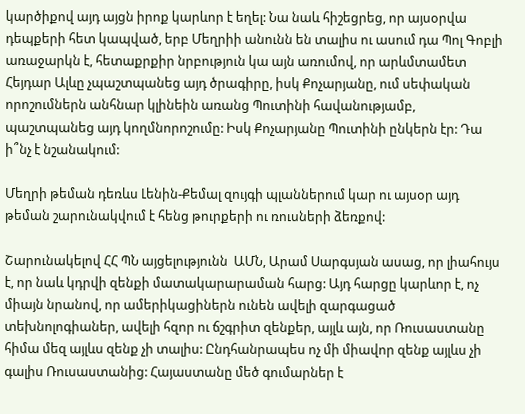կարծիքով այդ այցն իրոք կարևոր է եղել: Նա նաև հիշեցրեց, որ այսօրվա դեպքերի հետ կապված, երբ Մեղրիի անունն են տալիս ու ասում դա Պոլ Գոբլի առաջարկն է, հետաքրքիր նրբություն կա այն առումով, որ արևմտամետ Հեյդար Ալևը չպաշտպանեց այդ ծրագիրը, իսկ Քոչարյանը, ում սեփական որոշումներն անհնար կլինեին առանց Պուտինի հավանությամբ, պաշտպանեց այդ կողմնորոշումը: Իսկ Քոչարյանը Պուտինի ընկերն էր: Դա ի՞նչ է նշանակում:

Մեղրի թեման դեռևս Լենին-Քեմալ զույգի պլաններում կար ու այսօր այդ թեման շարունակվում է հենց թուրքերի ու ռուսների ձեռքով:

Շարունակելով ՀՀ ՊՆ այցելությունն  ԱՄՆ, Արամ Սարգսյան ասաց, որ լիահույս է, որ նաև կդրվի զենքի մատակարարաման հարց: Այդ հարցը կարևոր է, ոչ միայն նրանով, որ ամերիկացիներն ունեն ավելի զարգացած տեխնոլոգիաներ, ավելի հզոր ու ճշգրիտ զենքեր, այլև այն, որ Ռուսաստանը հիմա մեզ այլևս զենք չի տալիս: Ընդհանրապես ոչ մի միավոր զենք այլևս չի գալիս Ռուսաստանից: Հայաստանը մեծ գումարներ է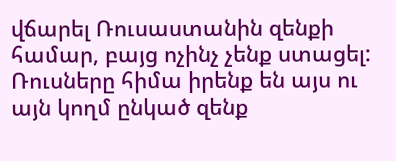վճարել Ռուսաստանին զենքի համար, բայց ոչինչ չենք ստացել: Ռուսները հիմա իրենք են այս ու այն կողմ ընկած զենք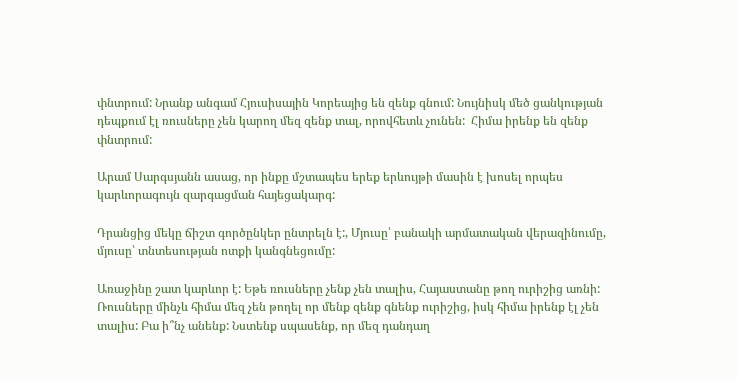փնտրում: Նրանք անգամ Հյուսիսային Կորեայից են զենք գնում: Նույնիսկ մեծ ցանկության դեպքում էլ ռուսները չեն կարող մեզ զենք տալ, որովհետև չունեն:  Հիմա իրենք են զենք փնտրում:

Արամ Սարգսյանն ասաց, որ ինքը մշտապես երեք երևույթի մասին է խոսել որպես կարևորագույն զարգացման հայեցակարգ:

Դրանցից մեկը ճիշտ գործընկեր ընտրելն է:, Մյուսը՝ բանակի արմատական վերազինումը, մյուսը՝ տնտեսության ոտքի կանգնեցումը:

Առաջինը շատ կարևոր է: Եթե ռուսները չենք չեն տալիս, Հայաստանը թող ուրիշից առնի: Ռուսները մինչև հիմա մեզ չեն թողել որ մենք զենք գնենք ուրիշից, իսկ հիմա իրենք էլ չեն տալիս: Բա ի՞նչ անենք: Նստենք սպասենք, որ մեզ դանդաղ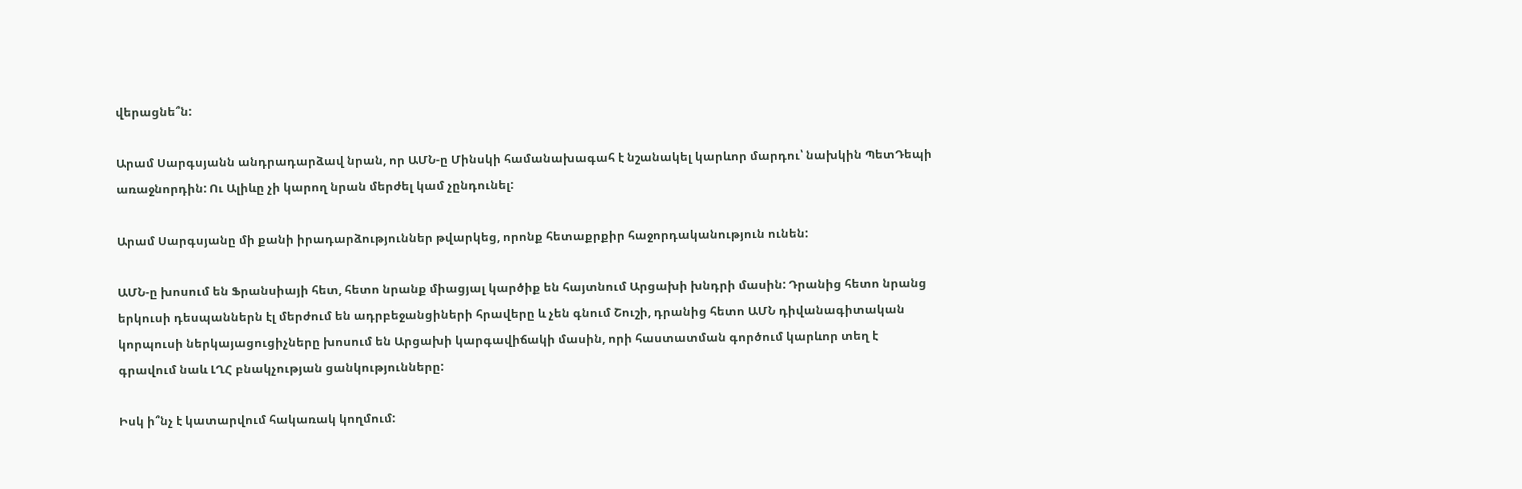վերացնե՞ն:

Արամ Սարգսյանն անդրադարձավ նրան, որ ԱՄՆ‑ը Մինսկի համանախագահ է նշանակել կարևոր մարդու՝ նախկին ՊետԴեպի առաջնորդին: Ու Ալիևը չի կարող նրան մերժել կամ չընդունել:

Արամ Սարգսյանը մի քանի իրադարձություններ թվարկեց, որոնք հետաքրքիր հաջորդականություն ունեն:

ԱՄՆ‑ը խոսում են Ֆրանսիայի հետ, հետո նրանք միացյալ կարծիք են հայտնում Արցախի խնդրի մասին: Դրանից հետո նրանց երկուսի դեսպաններն էլ մերժում են ադրբեջանցիների հրավերը և չեն գնում Շուշի, դրանից հետո ԱՄՆ դիվանագիտական կորպուսի ներկայացուցիչները խոսում են Արցախի կարգավիճակի մասին, որի հաստատման գործում կարևոր տեղ է գրավում նաև ԼՂՀ բնակչության ցանկությունները:

Իսկ ի՞նչ է կատարվում հակառակ կողմում: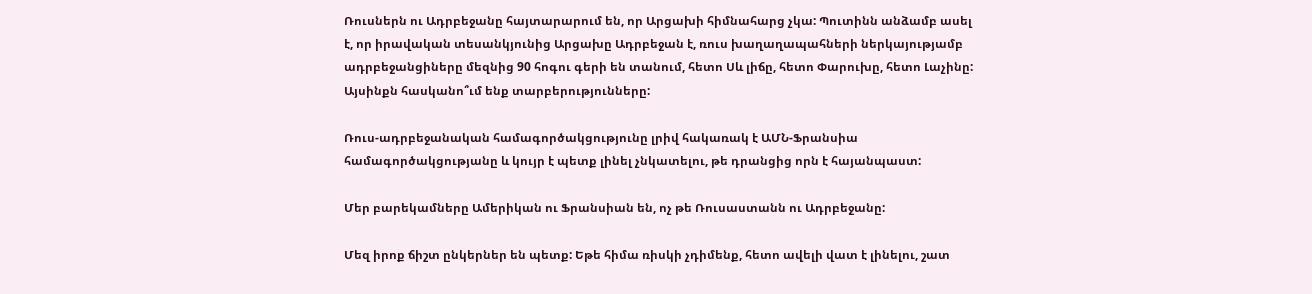Ռուսներն ու Ադրբեջանը հայտարարում են, որ Արցախի հիմնահարց չկա: Պուտինն անձամբ ասել է, որ իրավական տեսանկյունից Արցախը Ադրբեջան է, ռուս խաղաղապահների ներկայությամբ ադրբեջանցիները մեզնից 90 հոգու գերի են տանում, հետո Սև լիճը, հետո Փարուխը, հետո Լաչինը: Այսինքն հասկանո՞ւմ ենք տարբերությունները:

Ռուս-ադրբեջանական համագործակցությունը լրիվ հակառակ է ԱՄՆ-Ֆրանսիա համագործակցությանը և կույր է պետք լինել չնկատելու, թե դրանցից որն է հայանպաստ:

Մեր բարեկամները Ամերիկան ու Ֆրանսիան են, ոչ թե Ռուսաստանն ու Ադրբեջանը:

Մեզ իրոք ճիշտ ընկերներ են պետք: Եթե հիմա ռիսկի չդիմենք, հետո ավելի վատ է լինելու, շատ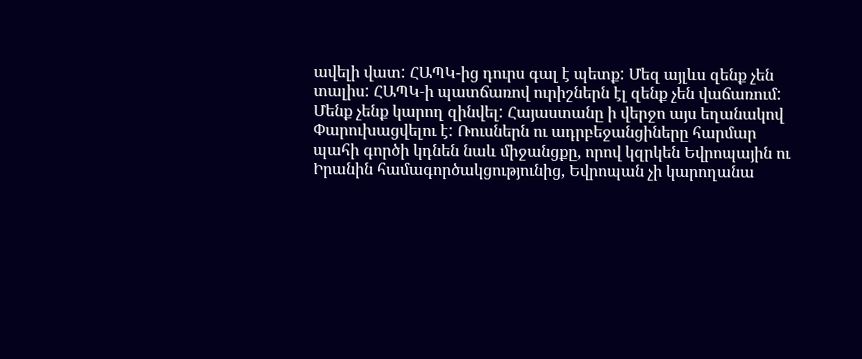ավելի վատ: ՀԱՊԿ-ից դուրս գալ է պետք: Մեզ այլևս զենք չեն տալիս: ՀԱՊԿ‑ի պատճառով ուրիշներն էլ զենք չեն վաճառում: Մենք չենք կարող զինվել: Հայաստանը ի վերջո այս եղանակով Փարուխացվելու է: Ռուսներն ու ադրբեջանցիները հարմար պահի գործի կդնեն նաև միջանցքը, որով կզրկեն Եվրոպային ու Իրանին համագործակցությունից, Եվրոպան չի կարողանա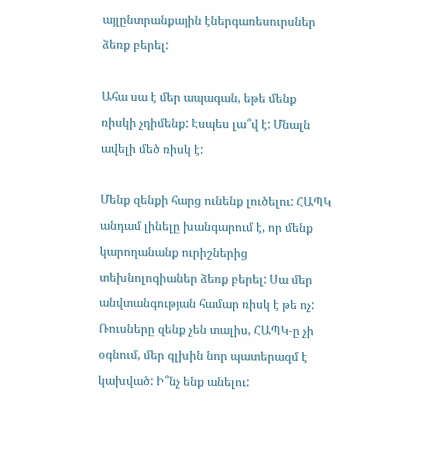այլընտրանքային էներգառեսուրսներ ձեռք բերել:

Ահա սա է մեր ապագան, եթե մենք ռիսկի չդիմենք: Էսպես լա՞վ է: Մնալն ավելի մեծ ռիսկ է:

Մենք զենքի հարց ունենք լուծելու: ՀԱՊԿ անդամ լինելը խանգարում է, որ մենք կարողանանք ուրիշներից տեխնոլոգիաներ ձեռք բերել: Սա մեր անվտանգության համար ռիսկ է թե ոչ: Ռուսները զենք չեն տալիս, ՀԱՊԿ‑ը չի օգնում, մեր գլխին նոր պատերազմ է կախված: Ի՞նչ ենք անելու: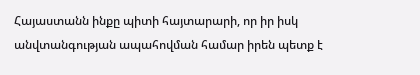Հայաստանն ինքը պիտի հայտարարի, որ իր իսկ անվտանգության ապահովման համար իրեն պետք է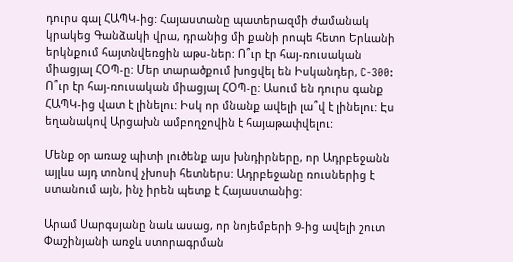դուրս գալ ՀԱՊԿ-ից: Հայաստանը պատերազմի ժամանակ կրակեց Գանձակի վրա, դրանից մի քանի րոպե հետո Երևանի երկնքում հայտնվեռցին աթս-ներ: Ո՞ւր էր հայ-ռուսական միացյալ ՀՕՊ‑ը: Մեր տարածքում խոցվել են Իսկանդեր, C‑300: Ո՞ւր էր հայ-ռուսական միացյալ ՀՕՊ‑ը: Ասում են դուրս գանք ՀԱՊԿ-ից վատ է լինելու: Իսկ որ մնանք ավելի լա՞վ է լինելու: Էս եղանակով Արցախն ամբողջովին է հայաթափվելու:

Մենք օր առաջ պիտի լուծենք այս խնդիրները, որ Ադրբեջանն այլևս այդ տոնով չխոսի հետներս: Ադրբեջանը ռուսներից է ստանում այն, ինչ իրեն պետք է Հայաստանից:

Արամ Սարգսյանը նաև ասաց, որ նոյեմբերի 9‑ից ավելի շուտ Փաշինյանի առջև ստորագրման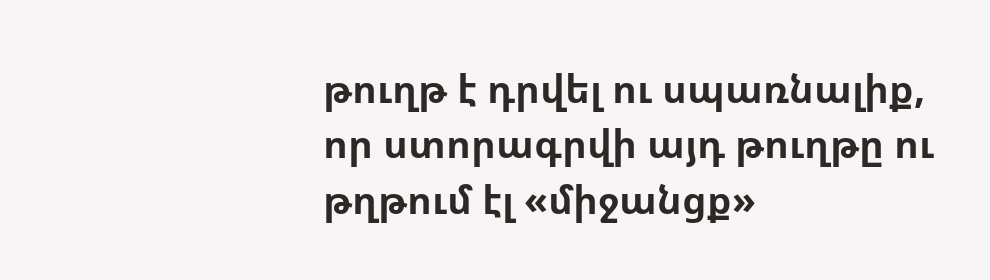թուղթ է դրվել ու սպառնալիք, որ ստորագրվի այդ թուղթը ու թղթում էլ «միջանցք»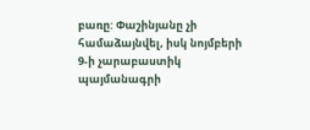բառը: Փաշինյանը չի համաձայնվել, իսկ նոյմբերի 9‑ի չարաբաստիկ պայմանագրի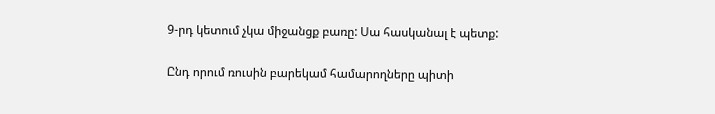9‑րդ կետում չկա միջանցք բառը: Սա հասկանալ է պետք:

Ընդ որում ռուսին բարեկամ համարողները պիտի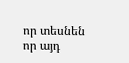որ տեսնեն որ այդ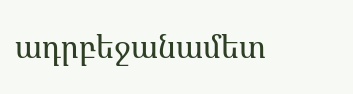ադրբեջանամետ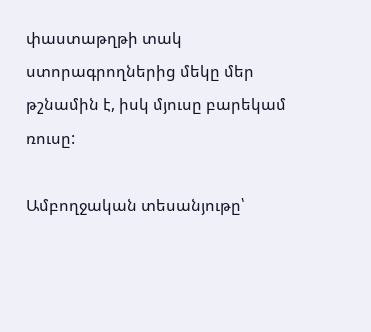փաստաթղթի տակ ստորագրողներից մեկը մեր թշնամին է, իսկ մյուսը բարեկամ ռուսը:

Ամբողջական տեսանյութը՝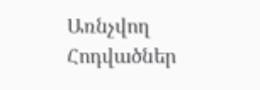Առնչվող Հոդվածներ